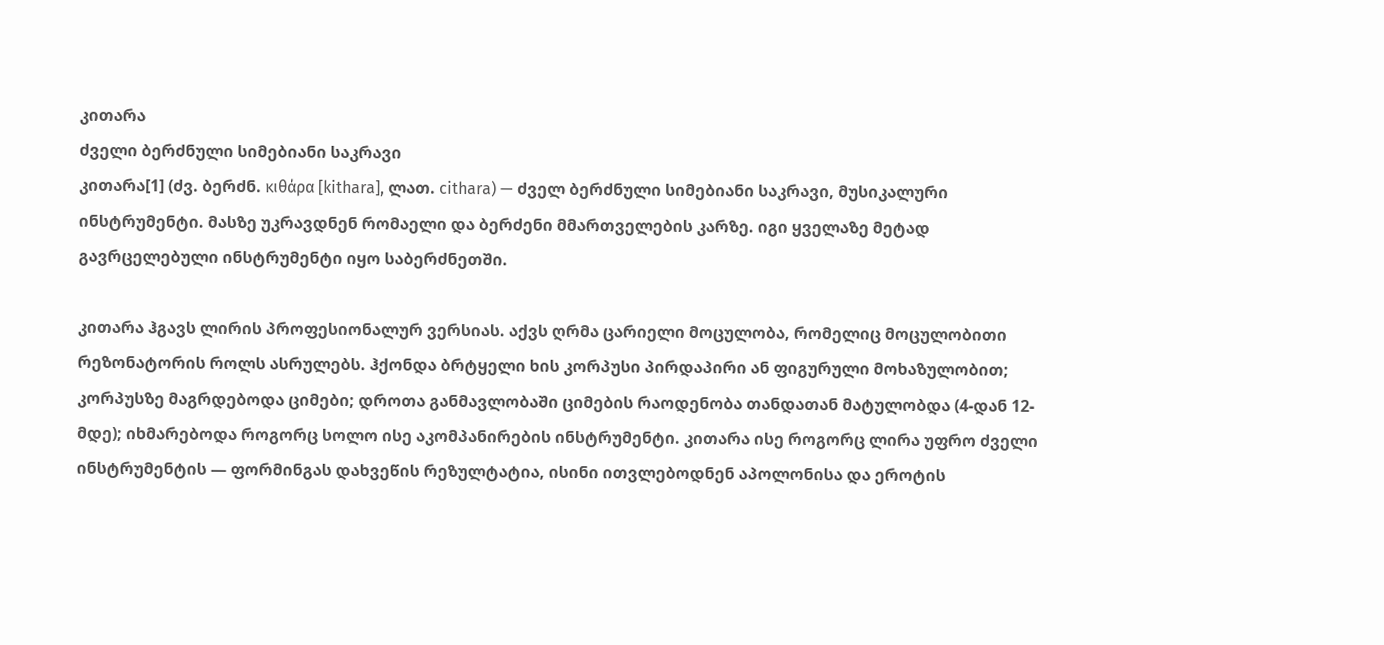კითარა
ძველი ბერძნული სიმებიანი საკრავი
კითარა[1] (ძვ. ბერძნ. κιθάρα [kithara], ლათ. cithara) — ძველ ბერძნული სიმებიანი საკრავი, მუსიკალური ინსტრუმენტი. მასზე უკრავდნენ რომაელი და ბერძენი მმართველების კარზე. იგი ყველაზე მეტად გავრცელებული ინსტრუმენტი იყო საბერძნეთში.

კითარა ჰგავს ლირის პროფესიონალურ ვერსიას. აქვს ღრმა ცარიელი მოცულობა, რომელიც მოცულობითი რეზონატორის როლს ასრულებს. ჰქონდა ბრტყელი ხის კორპუსი პირდაპირი ან ფიგურული მოხაზულობით; კორპუსზე მაგრდებოდა ციმები; დროთა განმავლობაში ციმების რაოდენობა თანდათან მატულობდა (4-დან 12-მდე); იხმარებოდა როგორც სოლო ისე აკომპანირების ინსტრუმენტი. კითარა ისე როგორც ლირა უფრო ძველი ინსტრუმენტის — ფორმინგას დახვეწის რეზულტატია, ისინი ითვლებოდნენ აპოლონისა და ეროტის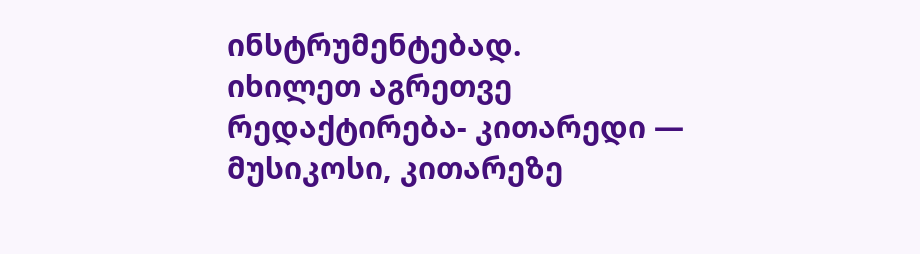ინსტრუმენტებად.
იხილეთ აგრეთვე
რედაქტირება- კითარედი — მუსიკოსი, კითარეზე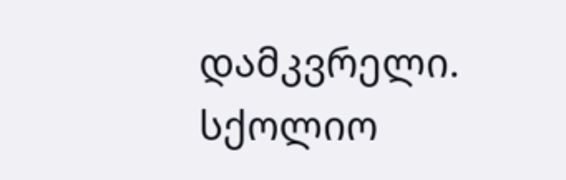დამკვრელი.
სქოლიო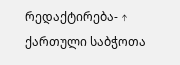რედაქტირება- ↑ ქართული საბჭოთა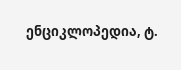ენციკლოპედია, ტ.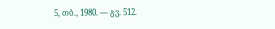5, თბ., 1980. — გვ. 512.